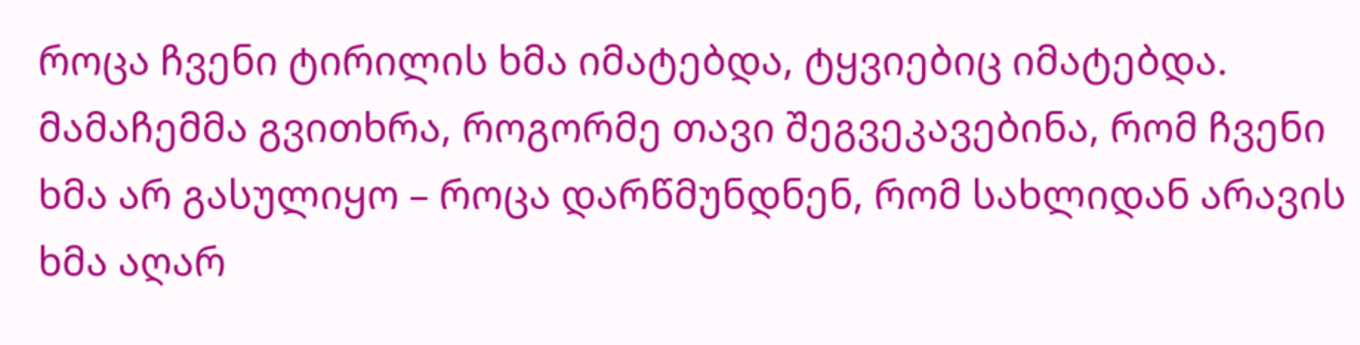როცა ჩვენი ტირილის ხმა იმატებდა, ტყვიებიც იმატებდა. მამაჩემმა გვითხრა, როგორმე თავი შეგვეკავებინა, რომ ჩვენი ხმა არ გასულიყო – როცა დარწმუნდნენ, რომ სახლიდან არავის ხმა აღარ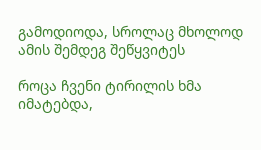გამოდიოდა, სროლაც მხოლოდ ამის შემდეგ შეწყვიტეს

როცა ჩვენი ტირილის ხმა იმატებდა,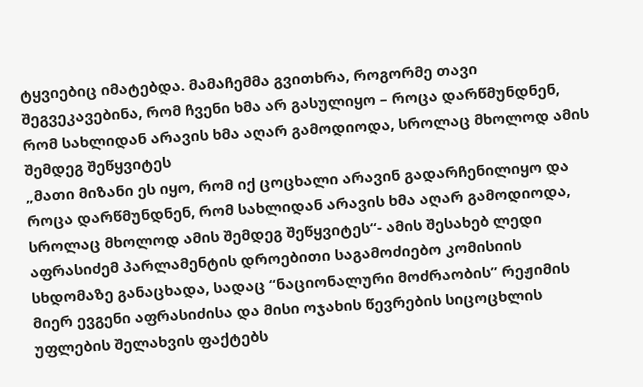ტყვიებიც იმატებდა. მამაჩემმა გვითხრა, როგორმე თავი შეგვეკავებინა, რომ ჩვენი ხმა არ გასულიყო – როცა დარწმუნდნენ, რომ სახლიდან არავის ხმა აღარ გამოდიოდა, სროლაც მხოლოდ ამის შემდეგ შეწყვიტეს
„მათი მიზანი ეს იყო, რომ იქ ცოცხალი არავინ გადარჩენილიყო და როცა დარწმუნდნენ, რომ სახლიდან არავის ხმა აღარ გამოდიოდა, სროლაც მხოლოდ ამის შემდეგ შეწყვიტეს“- ამის შესახებ ლედი აფრასიძემ პარლამენტის დროებითი საგამოძიებო კომისიის სხდომაზე განაცხადა, სადაც “ნაციონალური მოძრაობის” რეჟიმის მიერ ევგენი აფრასიძისა და მისი ოჯახის წევრების სიცოცხლის უფლების შელახვის ფაქტებს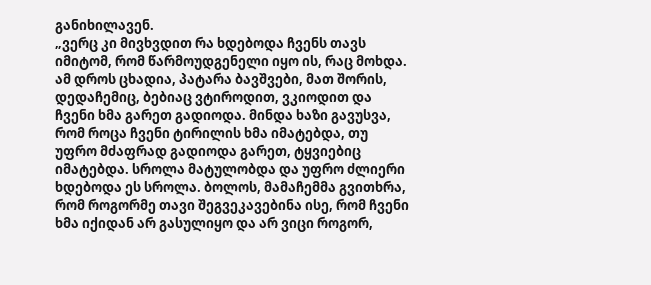განიხილავენ.
„ვერც კი მივხვდით რა ხდებოდა ჩვენს თავს იმიტომ, რომ წარმოუდგენელი იყო ის, რაც მოხდა. ამ დროს ცხადია, პატარა ბავშვები, მათ შორის, დედაჩემიც, ბებიაც ვტიროდით, ვკიოდით და ჩვენი ხმა გარეთ გადიოდა. მინდა ხაზი გავუსვა, რომ როცა ჩვენი ტირილის ხმა იმატებდა, თუ უფრო მძაფრად გადიოდა გარეთ, ტყვიებიც იმატებდა. სროლა მატულობდა და უფრო ძლიერი ხდებოდა ეს სროლა. ბოლოს, მამაჩემმა გვითხრა, რომ როგორმე თავი შეგვეკავებინა ისე, რომ ჩვენი ხმა იქიდან არ გასულიყო და არ ვიცი როგორ,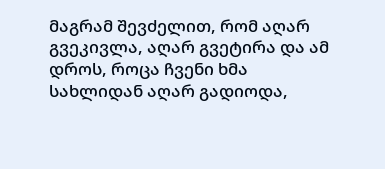მაგრამ შევძელით, რომ აღარ გვეკივლა, აღარ გვეტირა და ამ დროს, როცა ჩვენი ხმა სახლიდან აღარ გადიოდა,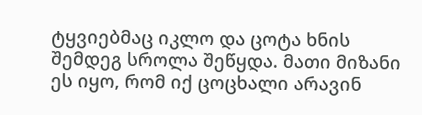ტყვიებმაც იკლო და ცოტა ხნის შემდეგ სროლა შეწყდა. მათი მიზანი ეს იყო, რომ იქ ცოცხალი არავინ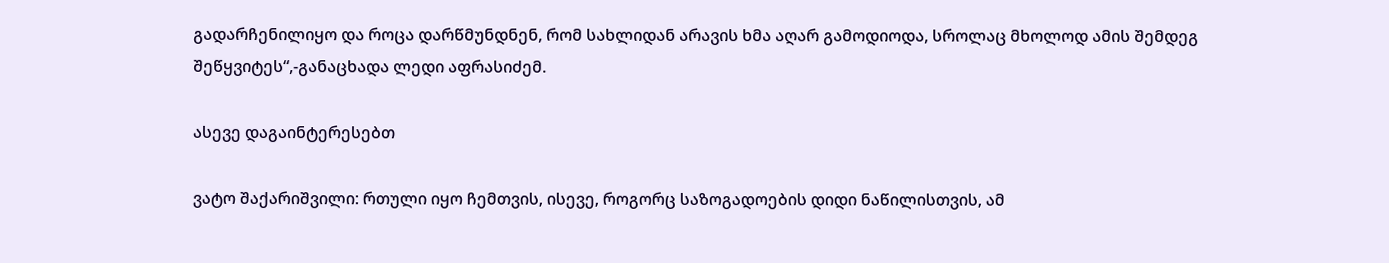გადარჩენილიყო და როცა დარწმუნდნენ, რომ სახლიდან არავის ხმა აღარ გამოდიოდა, სროლაც მხოლოდ ამის შემდეგ შეწყვიტეს“,-განაცხადა ლედი აფრასიძემ.

ასევე დაგაინტერესებთ

ვატო შაქარიშვილი: რთული იყო ჩემთვის, ისევე, როგორც საზოგადოების დიდი ნაწილისთვის, ამ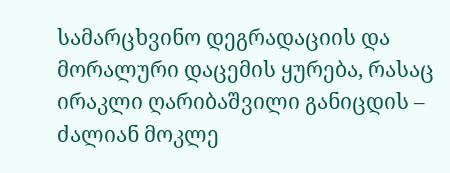სამარცხვინო დეგრადაციის და მორალური დაცემის ყურება, რასაც ირაკლი ღარიბაშვილი განიცდის – ძალიან მოკლე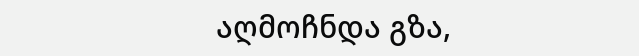აღმოჩნდა გზა,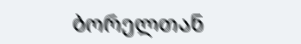ბორელთან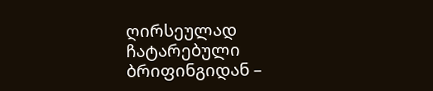ღირსეულად ჩატარებული ბრიფინგიდან –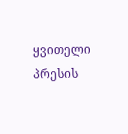ყვითელი პრესის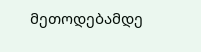მეთოდებამდე